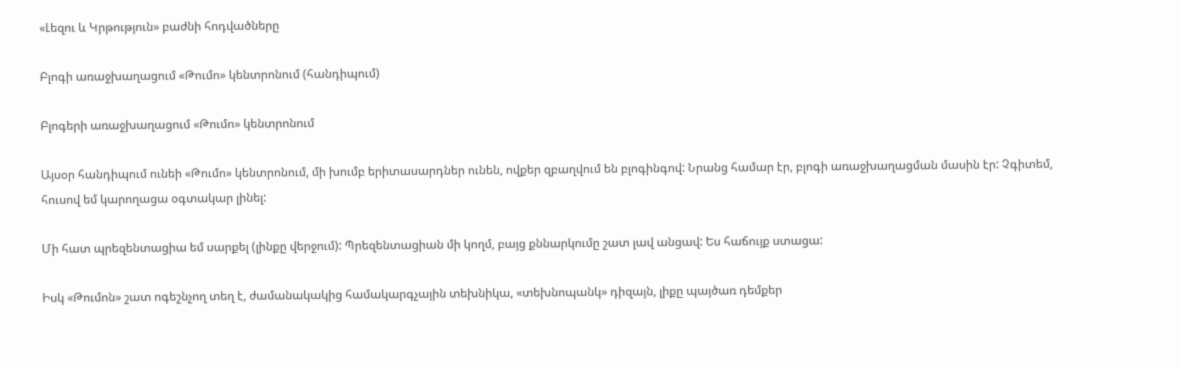«Լեզու և Կրթություն» բաժնի հոդվածները

Բլոգի առաջխաղացում «Թումո» կենտրոնում (հանդիպում)

Բլոգերի առաջխաղացում «Թումո» կենտրոնում

Այսօր հանդիպում ունեի «Թումո» կենտրոնում, մի խումբ երիտասարդներ ունեն, ովքեր զբաղվում են բլոգինգով: Նրանց համար էր, բլոգի առաջխաղացման մասին էր: Չգիտեմ, հուսով եմ կարողացա օգտակար լինել:

Մի հատ պրեզենտացիա եմ սարքել (լինքը վերջում): Պրեզենտացիան մի կողմ, բայց քննարկումը շատ լավ անցավ: Ես հաճույք ստացա:

Իսկ «Թումոն» շատ ոգեշնչող տեղ է, ժամանակակից համակարգչային տեխնիկա, «տեխնոպանկ» դիզայն, լիքը պայծառ դեմքեր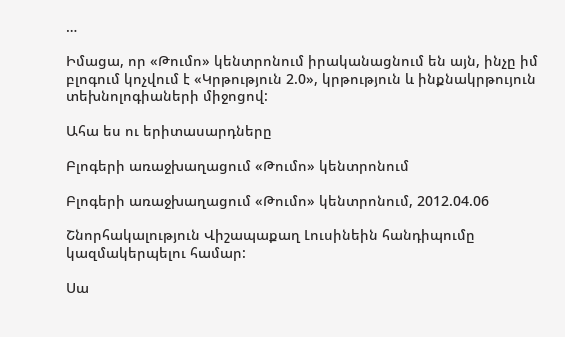…

Իմացա, որ «Թումո» կենտրոնում իրականացնում են այն, ինչը իմ բլոգում կոչվում է «Կրթություն 2.0», կրթություն և ինքնակրթույուն տեխնոլոգիաների միջոցով:

Ահա ես ու երիտասարդները

Բլոգերի առաջխաղացում «Թումո» կենտրոնում

Բլոգերի առաջխաղացում «Թումո» կենտրոնում, 2012.04.06

Շնորհակալություն Վիշապաքաղ Լուսինեին հանդիպումը կազմակերպելու համար:

Սա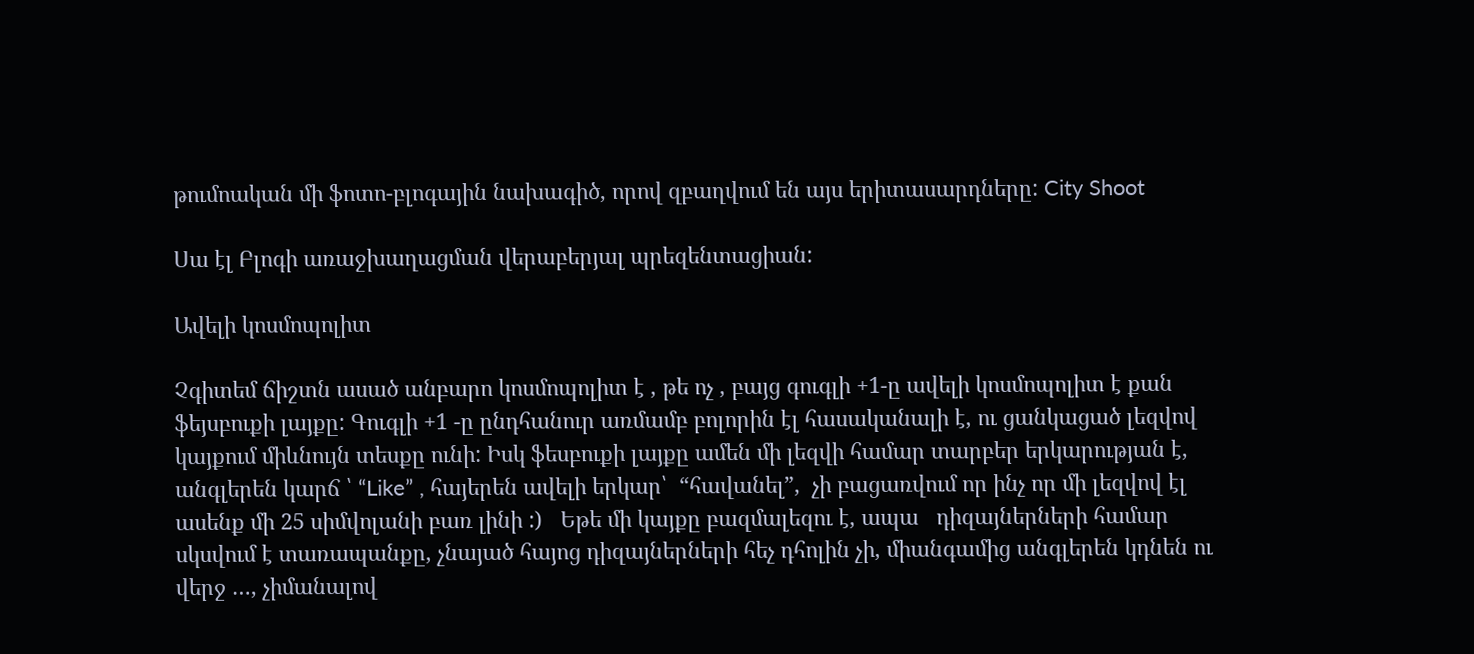թումոական մի ֆոտո-բլոգային նախագիծ, որով զբաղվում են այս երիտասարդները: City Shoot

Սա էլ Բլոգի առաջխաղացման վերաբերյալ պրեզենտացիան:

Ավելի կոսմոպոլիտ

Չգիտեմ ճիշտն ասած անբարո կոսմոպոլիտ է , թե ոչ , բայց գուգլի +1-ը ավելի կոսմոպոլիտ է քան ֆեյսբուքի լայքը: Գուգլի +1 -ը ընդհանուր առմամբ բոլորին էլ հասականալի է, ու ցանկացած լեզվով կայքում միևնույն տեսքը ունի: Իսկ ֆեսբուքի լայքը ամեն մի լեզվի համար տարբեր երկարության է, անգլերեն կարճ ՝ “Like” , հայերեն ավելի երկար՝  “հավանել”,  չի բացառվում որ ինչ որ մի լեզվով էլ ասենք մի 25 սիմվոլանի բառ լինի :)   Եթե մի կայքը բազմալեզու է, ապա   դիզայներների համար սկսվում է տառապանքը, չնայած հայոց դիզայներների հեչ դհոլին չի, միանգամից անգլերեն կդնեն ու վերջ …, չիմանալով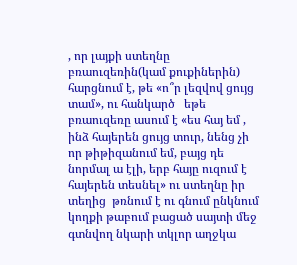, որ լայքի ստեղնը բռաուզեռին(կամ քուքիներին) հարցնում է, թե «ո՞ր լեզվով ցույց տամ», ու հանկարծ   եթե բռաուզեռը ասում է «ես հայ եմ , ինձ հայերեն ցույց տուր, նենց չի որ թիթիզանում եմ, բայց դե նորմալ ա էլի, երբ հայը ուզում է հայերեն տեսնել» ու ստեղնը իր տեղից  թռնում է ու գնում ընկնում կողքի թաբում բացած սայտի մեջ գտնվող նկարի տկլոր աղջկա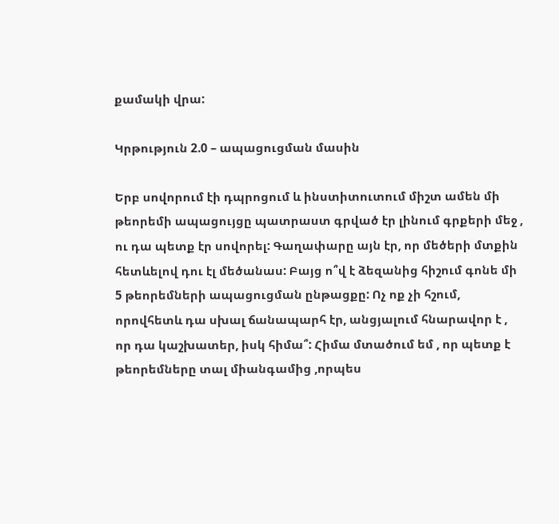քամակի վրա:

Կրթություն 2.0 – ապացուցման մասին

Երբ սովորում էի դպրոցում և ինստիտուտում միշտ ամեն մի թեորեմի ապացույցը պատրաստ գրված էր լինում գրքերի մեջ , ու դա պետք էր սովորել: Գաղափարը այն էր, որ մեծերի մտքին հետևելով դու էլ մեծանաս: Բայց ո՞վ է ձեզանից հիշում գոնե մի 5 թեորեմների ապացուցման ընթացքը: Ոչ ոք չի հշում, որովհետև դա սխալ ճանապարհ էր, անցյալում հնարավոր է , որ դա կաշխատեր, իսկ հիմա՞: Հիմա մտածում եմ , որ պետք է թեորեմները տալ միանգամից ,որպես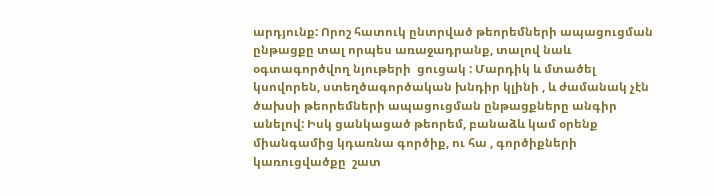արդյունք: Որոշ հատուկ ընտրված թեորեմների ապացուցման ընթացքը տալ որպես առաջադրանք, տալով նաև օգտագործվող նյութերի  ցուցակ : Մարդիկ և մտածել կսովորեն, ստեղծագործական խնդիր կլինի , և ժամանակ չէն ծախսի թեորեմների ապացուցման ընթացքները անգիր անելով: Իսկ ցանկացած թեորեմ, բանաձև կամ օրենք միանգամից կդառնա գործիք, ու հա , գործիքների կառուցվածքը  շատ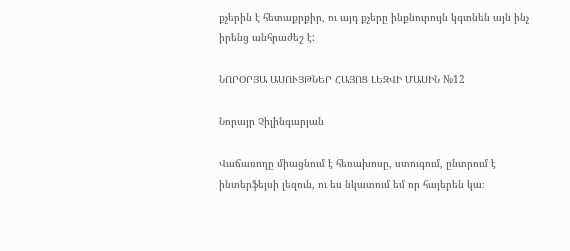քչերին է հետաքրքիր, ու այդ քչերը ինքնուրույն կգտնեն այն ինչ իրենց անհրաժեշ է:

ՆՈՐՕՐՅԱ ԱՍՈՒՅԹՆԵՐ ՀԱՅՈՑ ԼԵԶՎԻ ՄԱՍԻՆ №12

Նորայր Չիլինգարյան

Վաճառողը միացնում է հեռախոսը, ստուգում, ընտրում է ինտերֆեյսի լեզուն, ու ես նկատում եմ որ հայերեն կա։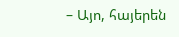– Այո, հայերեն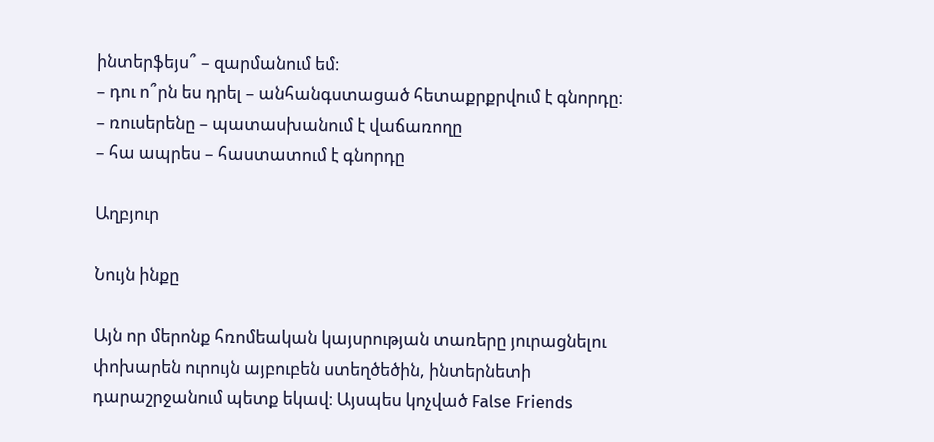ինտերֆեյս՞ – զարմանում եմ։
– դու ո՞րն ես դրել – անհանգստացած հետաքրքրվում է գնորդը։
– ռուսերենը – պատասխանում է վաճառողը
– հա ապրես – հաստատում է գնորդը

Աղբյուր

Նույն ինքը

Այն որ մերոնք հռոմեական կայսրության տառերը յուրացնելու փոխարեն ուրույն այբուբեն ստեղծեծին, ինտերնետի դարաշրջանում պետք եկավ։ Այսպես կոչված False Friends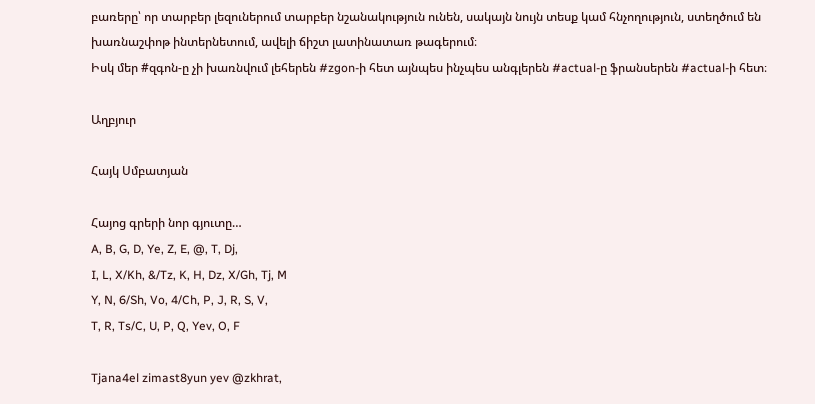բառերը՝ որ տարբեր լեզուներում տարբեր նշանակություն ունեն, սակայն նույն տեսք կամ հնչողություն, ստեղծում են խառնաշփոթ ինտերնետում, ավելի ճիշտ լատինատառ թագերում։
Իսկ մեր #զգոն-ը չի խառնվում լեհերեն #zgon-ի հետ այնպես ինչպես անգլերեն #actual-ը ֆրանսերեն #actual-ի հետ։

Աղբյուր

Հայկ Սմբատյան

Հայոց գրերի նոր գյուտը…
A, B, G, D, Ye, Z, E, @, T, Dj,
I, L, X/Kh, &/Tz, K, H, Dz, X/Gh, Tj, M
Y, N, 6/Sh, Vo, 4/Ch, P, J, R, S, V,
T, R, Ts/C, U, P, Q, Yev, O, F

Tjana4el zimast8yun yev @zkhrat,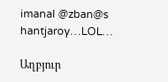imanal @zban@s hantjaroy…LOL…

Աղբյուր